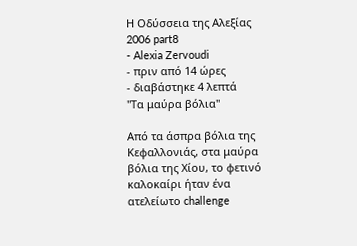Η Οδύσσεια της Αλεξίας 2006 part8
- Alexia Zervoudi
- πριν από 14 ώρες
- διαβάστηκε 4 λεπτά
"Τα μαύρα βόλια"

Από τα άσπρα βόλια της Κεφαλλονιάς, στα μαύρα βόλια της Χίου, το φετινό καλοκαίρι ήταν ένα ατελείωτο challenge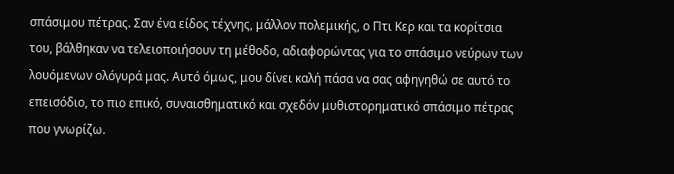σπάσιμου πέτρας. Σαν ένα είδος τέχνης, μάλλον πολεμικής, ο Πτι Κερ και τα κορίτσια του, βάλθηκαν να τελειοποιήσουν τη μέθοδο, αδιαφορώντας για το σπάσιμο νεύρων των λουόμενων ολόγυρά μας. Αυτό όμως, μου δίνει καλή πάσα να σας αφηγηθώ σε αυτό το επεισόδιο, το πιο επικό, συναισθηματικό και σχεδόν μυθιστορηματικό σπάσιμο πέτρας που γνωρίζω.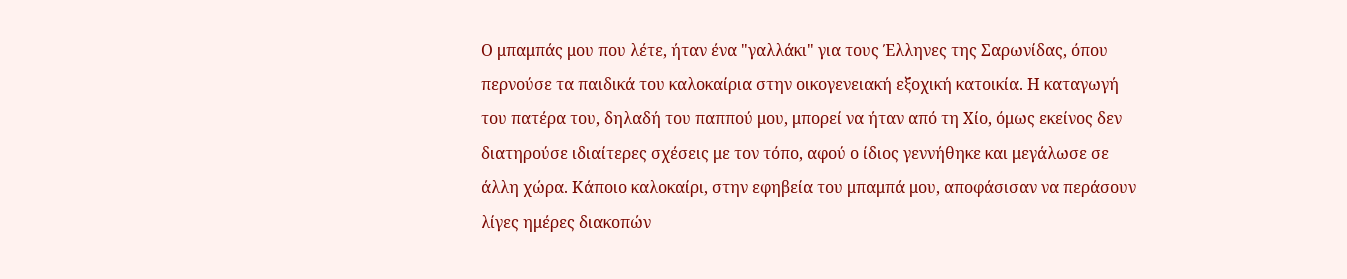Ο μπαμπάς μου που λέτε, ήταν ένα "γαλλάκι" για τους Έλληνες της Σαρωνίδας, όπου περνούσε τα παιδικά του καλοκαίρια στην οικογενειακή εξοχική κατοικία. Η καταγωγή του πατέρα του, δηλαδή του παππού μου, μπορεί να ήταν από τη Χίο, όμως εκείνος δεν διατηρούσε ιδιαίτερες σχέσεις με τον τόπο, αφού ο ίδιος γεννήθηκε και μεγάλωσε σε άλλη χώρα. Κάποιο καλοκαίρι, στην εφηβεία του μπαμπά μου, αποφάσισαν να περάσουν λίγες ημέρες διακοπών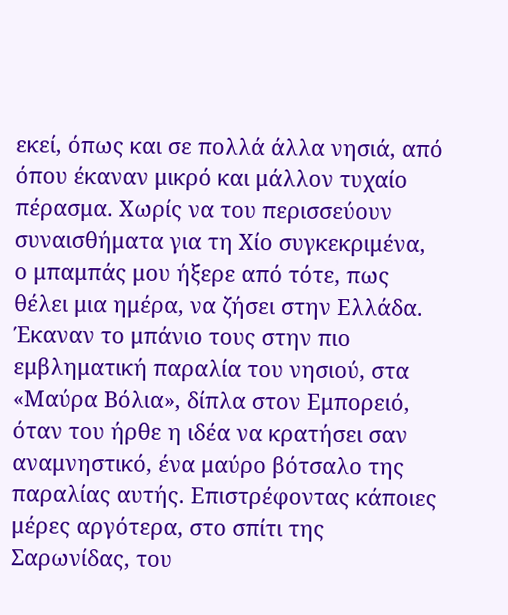εκεί, όπως και σε πολλά άλλα νησιά, από όπου έκαναν μικρό και μάλλον τυχαίο πέρασμα. Χωρίς να του περισσεύουν συναισθήματα για τη Χίο συγκεκριμένα, ο μπαμπάς μου ήξερε από τότε, πως θέλει μια ημέρα, να ζήσει στην Ελλάδα.
Έκαναν το μπάνιο τους στην πιο εμβληματική παραλία του νησιού, στα «Μαύρα Βόλια», δίπλα στον Εμπορειό, όταν του ήρθε η ιδέα να κρατήσει σαν αναμνηστικό, ένα μαύρο βότσαλο της παραλίας αυτής. Επιστρέφοντας κάποιες μέρες αργότερα, στο σπίτι της Σαρωνίδας, του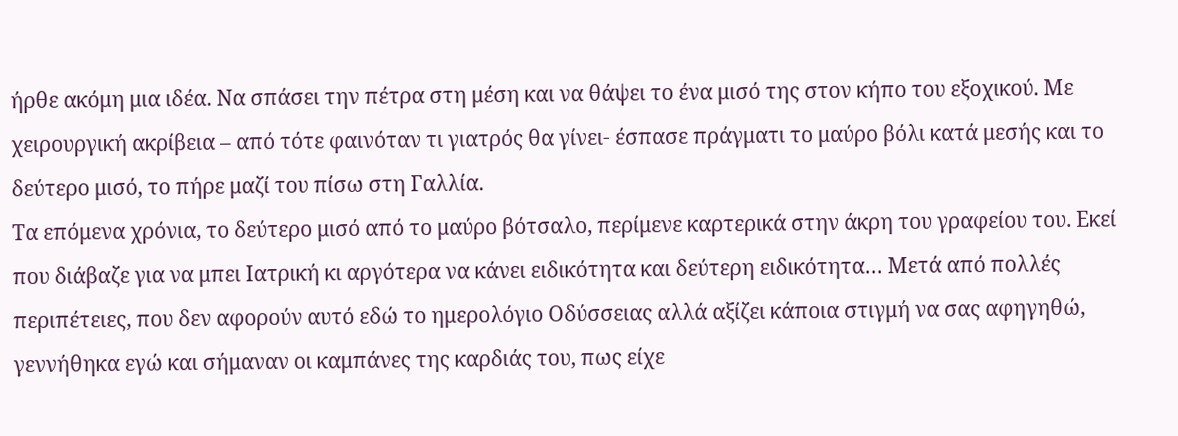ήρθε ακόμη μια ιδέα. Να σπάσει την πέτρα στη μέση και να θάψει το ένα μισό της στον κήπο του εξοχικού. Με χειρουργική ακρίβεια – από τότε φαινόταν τι γιατρός θα γίνει- έσπασε πράγματι το μαύρο βόλι κατά μεσής και το δεύτερο μισό, το πήρε μαζί του πίσω στη Γαλλία.
Τα επόμενα χρόνια, το δεύτερο μισό από το μαύρο βότσαλο, περίμενε καρτερικά στην άκρη του γραφείου του. Εκεί που διάβαζε για να μπει Ιατρική κι αργότερα να κάνει ειδικότητα και δεύτερη ειδικότητα… Μετά από πολλές περιπέτειες, που δεν αφορούν αυτό εδώ το ημερολόγιο Οδύσσειας αλλά αξίζει κάποια στιγμή να σας αφηγηθώ, γεννήθηκα εγώ και σήμαναν οι καμπάνες της καρδιάς του, πως είχε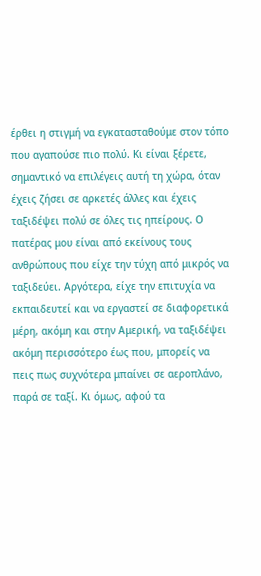έρθει η στιγμή να εγκατασταθούμε στον τόπο που αγαπούσε πιο πολύ. Κι είναι ξέρετε, σημαντικό να επιλέγεις αυτή τη χώρα, όταν έχεις ζήσει σε αρκετές άλλες και έχεις ταξιδέψει πολύ σε όλες τις ηπείρους. Ο πατέρας μου είναι από εκείνους τους ανθρώπους που είχε την τύχη από μικρός να ταξιδεύει. Αργότερα, είχε την επιτυχία να εκπαιδευτεί και να εργαστεί σε διαφορετικά μέρη, ακόμη και στην Αμερική, να ταξιδέψει ακόμη περισσότερο έως που, μπορείς να πεις πως συχνότερα μπαίνει σε αεροπλάνο, παρά σε ταξί. Κι όμως, αφού τα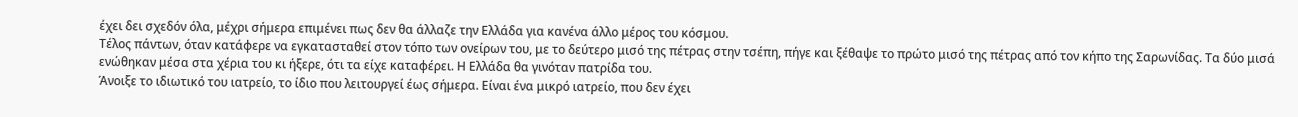έχει δει σχεδόν όλα, μέχρι σήμερα επιμένει πως δεν θα άλλαζε την Ελλάδα για κανένα άλλο μέρος του κόσμου.
Τέλος πάντων, όταν κατάφερε να εγκατασταθεί στον τόπο των ονείρων του, με το δεύτερο μισό της πέτρας στην τσέπη, πήγε και ξέθαψε το πρώτο μισό της πέτρας από τον κήπο της Σαρωνίδας. Τα δύο μισά ενώθηκαν μέσα στα χέρια του κι ήξερε, ότι τα είχε καταφέρει. Η Ελλάδα θα γινόταν πατρίδα του.
Άνοιξε το ιδιωτικό του ιατρείο, το ίδιο που λειτουργεί έως σήμερα. Είναι ένα μικρό ιατρείο, που δεν έχει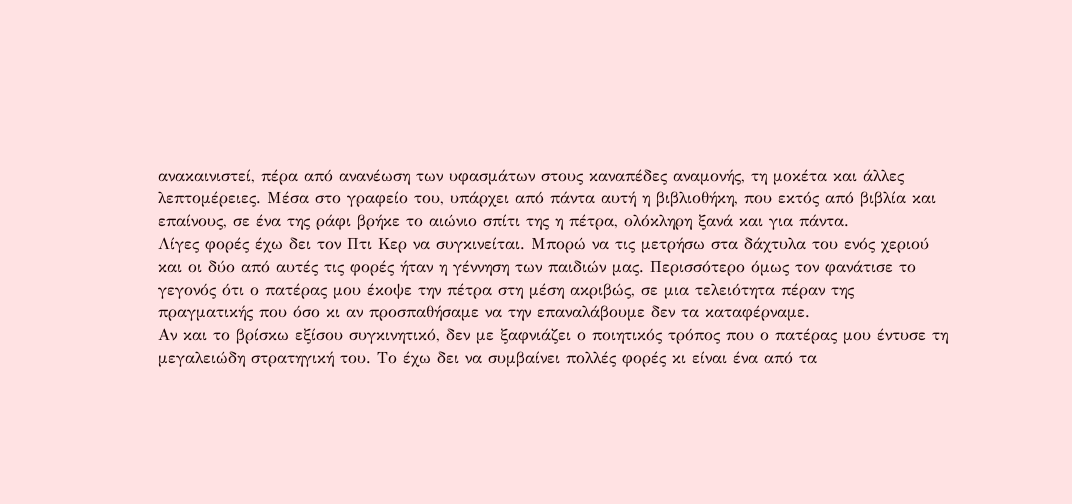ανακαινιστεί, πέρα από ανανέωση των υφασμάτων στους καναπέδες αναμονής, τη μοκέτα και άλλες λεπτομέρειες. Μέσα στο γραφείο του, υπάρχει από πάντα αυτή η βιβλιοθήκη, που εκτός από βιβλία και επαίνους, σε ένα της ράφι βρήκε το αιώνιο σπίτι της η πέτρα, ολόκληρη ξανά και για πάντα.
Λίγες φορές έχω δει τον Πτι Κερ να συγκινείται. Μπορώ να τις μετρήσω στα δάχτυλα του ενός χεριού και οι δύο από αυτές τις φορές ήταν η γέννηση των παιδιών μας. Περισσότερο όμως τον φανάτισε το γεγονός ότι ο πατέρας μου έκοψε την πέτρα στη μέση ακριβώς, σε μια τελειότητα πέραν της πραγματικής που όσο κι αν προσπαθήσαμε να την επαναλάβουμε δεν τα καταφέρναμε.
Αν και το βρίσκω εξίσου συγκινητικό, δεν με ξαφνιάζει ο ποιητικός τρόπος που ο πατέρας μου έντυσε τη μεγαλειώδη στρατηγική του. Το έχω δει να συμβαίνει πολλές φορές κι είναι ένα από τα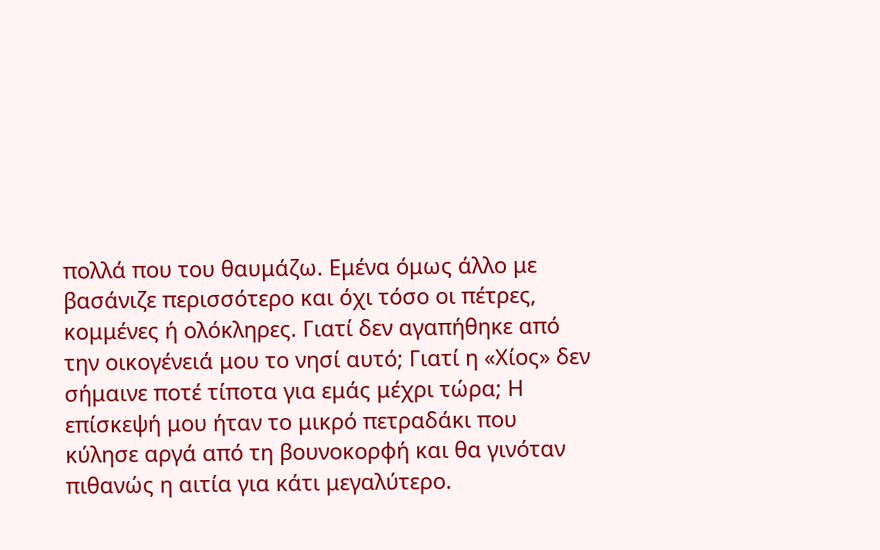πολλά που του θαυμάζω. Εμένα όμως άλλο με βασάνιζε περισσότερο και όχι τόσο οι πέτρες, κομμένες ή ολόκληρες. Γιατί δεν αγαπήθηκε από την οικογένειά μου το νησί αυτό; Γιατί η «Χίος» δεν σήμαινε ποτέ τίποτα για εμάς μέχρι τώρα; Η επίσκεψή μου ήταν το μικρό πετραδάκι που κύλησε αργά από τη βουνοκορφή και θα γινόταν πιθανώς η αιτία για κάτι μεγαλύτερο.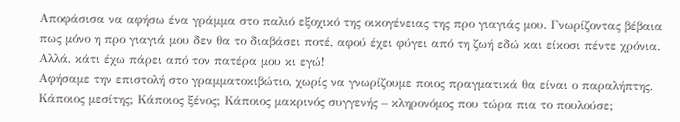Αποφάσισα να αφήσω ένα γράμμα στο παλιό εξοχικό της οικογένειας της προ γιαγιάς μου. Γνωρίζοντας βέβαια πως μόνο η προ γιαγιά μου δεν θα το διαβάσει ποτέ, αφού έχει φύγει από τη ζωή εδώ και είκοσι πέντε χρόνια. Αλλά, κάτι έχω πάρει από τον πατέρα μου κι εγώ!
Αφήσαμε την επιστολή στο γραμματοκιβώτιο, χωρίς να γνωρίζουμε ποιος πραγματικά θα είναι ο παραλήπτης. Κάποιος μεσίτης; Κάποιος ξένος; Κάποιος μακρινός συγγενής – κληρονόμος που τώρα πια το πουλούσε;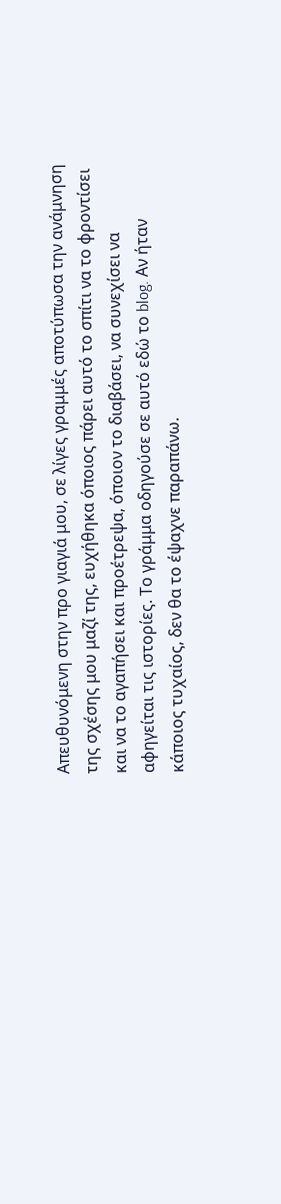Απευθυνόμενη στην προ γιαγιά μου, σε λίγες γραμμές αποτύπωσα την ανάμνηση της σχέσης μου μαζί της, ευχήθηκα όποιος πάρει αυτό το σπίτι να το φροντίσει και να το αγαπήσει και προέτρεψα, όποιον το διαβάσει, να συνεχίσει να αφηγείται τις ιστορίες. Το γράμμα οδηγούσε σε αυτό εδώ το blog. Αν ήταν κάποιος τυχαίος, δεν θα το έψαχνε παραπάνω.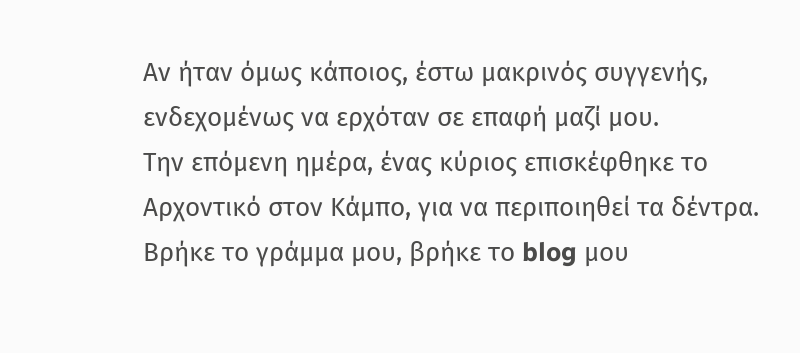Αν ήταν όμως κάποιος, έστω μακρινός συγγενής, ενδεχομένως να ερχόταν σε επαφή μαζί μου.
Την επόμενη ημέρα, ένας κύριος επισκέφθηκε το Αρχοντικό στον Κάμπο, για να περιποιηθεί τα δέντρα. Βρήκε το γράμμα μου, βρήκε το blog μου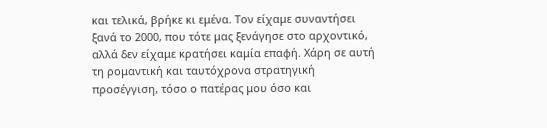και τελικά, βρήκε κι εμένα. Τον είχαμε συναντήσει ξανά το 2000, που τότε μας ξενάγησε στο αρχοντικό, αλλά δεν είχαμε κρατήσει καμία επαφή. Χάρη σε αυτή τη ρομαντική και ταυτόχρονα στρατηγική προσέγγιση, τόσο ο πατέρας μου όσο και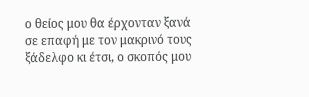ο θείος μου θα έρχονταν ξανά σε επαφή με τον μακρινό τους ξάδελφο κι έτσι, ο σκοπός μου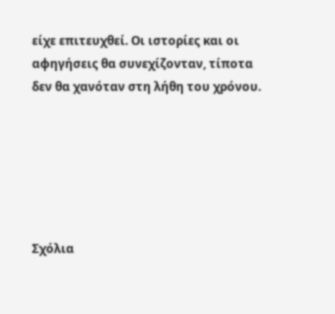είχε επιτευχθεί. Οι ιστορίες και οι αφηγήσεις θα συνεχίζονταν, τίποτα δεν θα χανόταν στη λήθη του χρόνου.






Σχόλια